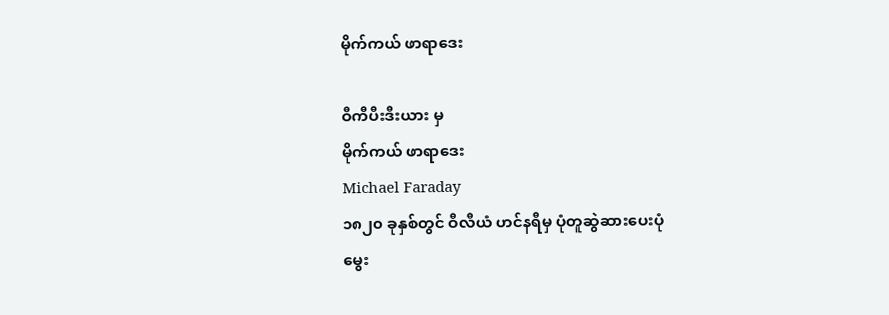မိုက်ကယ် ဖာရာဒေး

ဝီကီပီးဒီးယား မှ
မိုက်ကယ် ဖာရာဒေး
Michael Faraday
၁၈၂၀ ခုနှစ်တွင် ဝီလီယံ ဟင်နရီမှ ပုံတူဆွဲဆားပေးပုံ
မွေး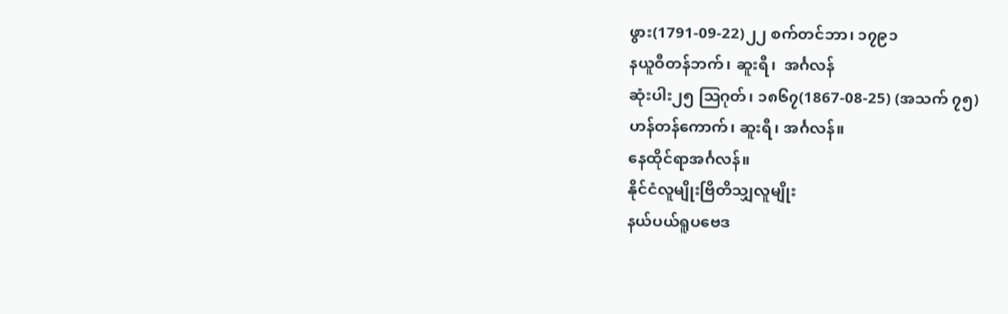ဖွား(1791-09-22)၂၂ စက်တင်ဘာ၊ ၁၇၉၁
နယူဝီတန်ဘက်၊ ဆူးရီ၊  အင်္ဂလန်
ဆုံးပါး၂၅ ဩဂုတ်၊ ၁၈၆၇(1867-08-25) (အသက် ၇၅)
ဟန်တန်ကောက်၊ ဆူးရီ၊ အင်္ဂလန်။
နေထိုင်ရာအင်္ဂလန်။
နိုင်ငံလူမျိုးဗြိတိသျှလူမျိုး
နယ်ပယ်ရူပဗေဒ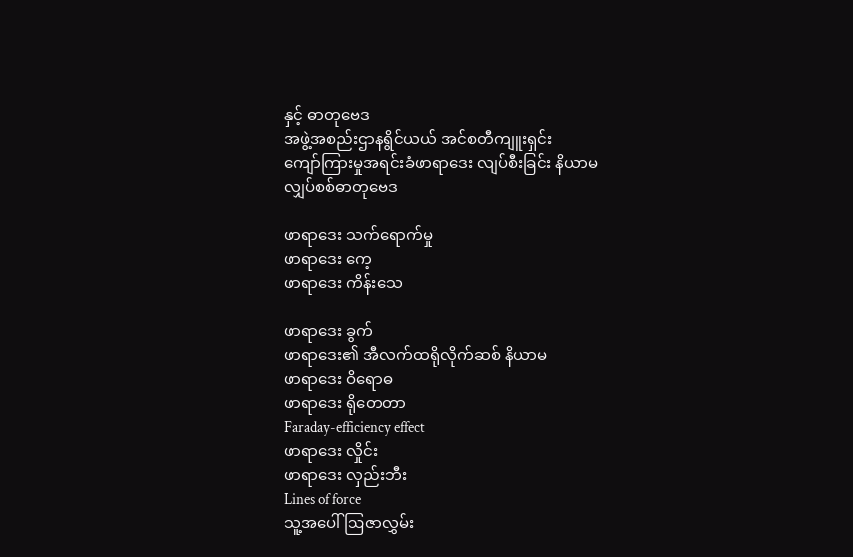နှင့် ဓာတုဗေဒ
အဖွဲ့အစည်းဌာနရွိင်ယယ် အင်စတီကျူးရှင်း
ကျော်ကြားမှုအရင်းခံဖာရာဒေး လျပ်စီးခြင်း နိယာမ
လျှပ်စစ်ဓာတုဗေဒ

ဖာရာဒေး သက်ရောက်မှု
ဖာရာဒေး ကေ့
ဖာရာဒေး ကိန်းသေ

ဖာရာဒေး ခွက်
ဖာရာဒေး၏ အီလက်ထရိုလိုက်ဆစ် နိယာမ
ဖာရာဒေး ဝိရောဓ
ဖာရာဒေး ရိုတေတာ
Faraday-efficiency effect
ဖာရာဒေး လှိုင်း
ဖာရာဒေး လှည်းဘီး
Lines of force
သူ့အပေါ် ဩဇာလွှမ်း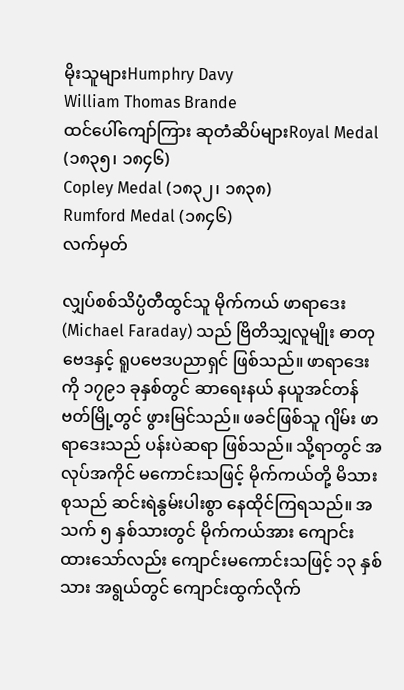မိုးသူများHumphry Davy
William Thomas Brande
ထင်ပေါ်ကျော်ကြား ဆုတံဆိပ်များRoyal Medal (၁၈၃၅၊ ၁၈၄၆)
Copley Medal (၁၈၃၂၊ ၁၈၃၈)
Rumford Medal (၁၈၄၆)
လက်မှတ်

လျှပ်စစ်သိပ္ပံတီထွင်သူ မိုက်ကယ် ဖာရာဒေး (Michael Faraday) သည် ဗြိတိသျှလူမျိုး ဓာတုဗေဒနှင့် ရူပဗေဒပညာရှင် ဖြစ်သည်။ ဖာရာဒေးကို ၁၇၉၁ ခုနှစ်တွင် ဆာရေးနယ် နယူအင်တန်ဗတ်မြို့တွင် ဖွားမြင်သည်။ ဖခင်ဖြစ်သူ ဂျိမ်း ဖာရာဒေးသည် ပန်းပဲဆရာ ဖြစ်သည်။ သို့ရာတွင် အလုပ်အကိုင် မကောင်းသဖြင့် မိုက်ကယ်တို့ မိသားစုသည် ဆင်းရဲနွမ်းပါးစွာ နေထိုင်ကြရသည်။ အသက် ၅ နှစ်သားတွင် မိုက်ကယ်အား ကျောင်းထားသော်လည်း ကျောင်းမကောင်းသဖြင့် ၁၃ နှစ်သား အရွယ်တွင် ကျောင်းထွက်လိုက်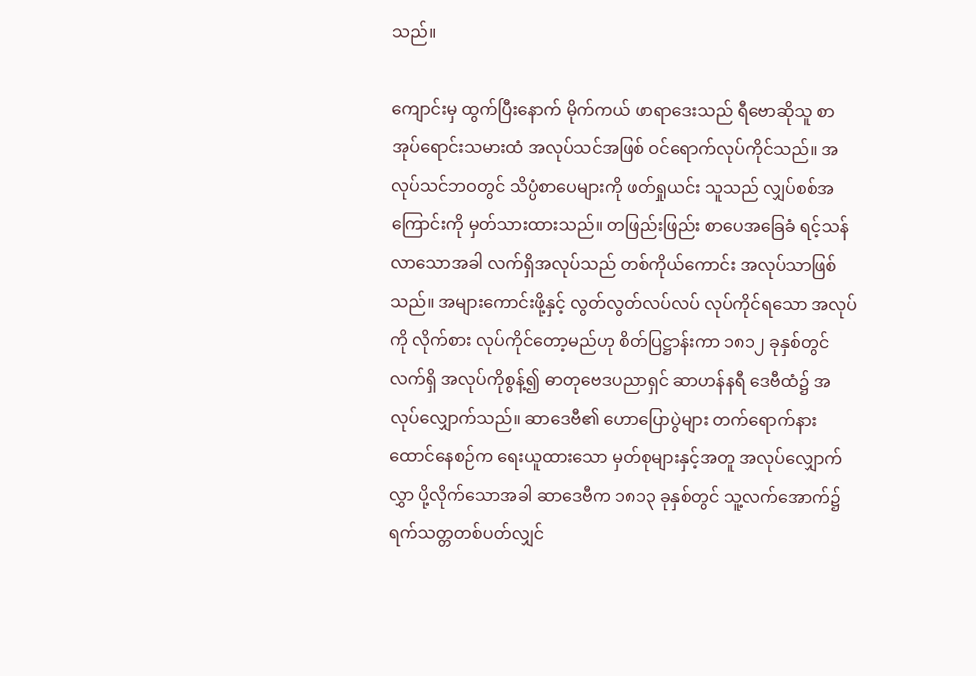သည်။

ကျောင်းမှ ထွက်ပြီးနောက် မိုက်ကယ် ဖာရာဒေးသည် ရီဗောဆိုသူ စာအုပ်ရောင်းသမားထံ အလုပ်သင်အဖြစ် ဝင်ရောက်လုပ်ကိုင်သည်။ အလုပ်သင်ဘဝတွင် သိပ္ပံစာပေများကို ဖတ်ရှုယင်း သူသည် လျှပ်စစ်အကြောင်းကို မှတ်သားထားသည်။ တဖြည်းဖြည်း စာပေအခြေခံ ရင့်သန်လာသောအခါ လက်ရှိအလုပ်သည် တစ်ကိုယ်ကောင်း အလုပ်သာဖြစ်သည်။ အများကောင်းဖို့နှင့် လွတ်လွတ်လပ်လပ် လုပ်ကိုင်ရသော အလုပ်ကို လိုက်စား လုပ်ကိုင်တော့မည်ဟု စိတ်ပြဋ္ဌာန်းကာ ၁၈၁၂ ခုနှစ်တွင် လက်ရှိ အလုပ်ကိုစွန့်၍ ဓာတုဗေဒပညာရှင် ဆာဟန်နရီ ဒေဗီထံ၌ အလုပ်လျှောက်သည်။ ဆာဒေဗီ၏ ဟောပြောပွဲများ တက်ရောက်နားထောင်နေစဉ်က ရေးယူထားသော မှတ်စုများနှင့်အတူ အလုပ်လျှောက်လွှာ ပို့လိုက်သောအခါ ဆာဒေဗီက ၁၈၁၃ ခုနှစ်တွင် သူ့လက်အောက်၌ ရက်သတ္တတစ်ပတ်လျှင်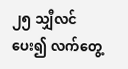၂၅ သျှီလင်ပေး၍ လက်တွေ့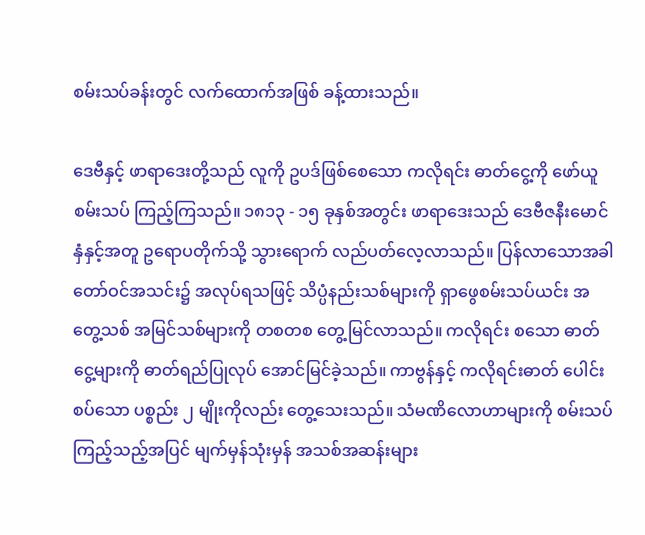စမ်းသပ်ခန်းတွင် လက်ထောက်အဖြစ် ခန့်ထားသည်။

ဒေဗီနှင့် ဖာရာဒေးတို့သည် လူကို ဥပဒ်ဖြစ်စေသော ကလိုရင်း ဓာတ်ငွေ့ကို ဖော်ယူစမ်းသပ် ကြည့်ကြသည်။ ၁၈၁၃ - ၁၅ ခုနှစ်အတွင်း ဖာရာဒေးသည် ဒေဗီဇနီးမောင်နှံနှင့်အတူ ဥရောပတိုက်သို့ သွားရောက် လည်ပတ်လေ့လာသည်။ ပြန်လာသောအခါ တော်ဝင်အသင်း၌ အလုပ်ရသဖြင့် သိပ္ပံနည်းသစ်များကို ရှာဖွေစမ်းသပ်ယင်း အတွေ့သစ် အမြင်သစ်များကို တစတစ တွေ့မြင်လာသည်။ ကလိုရင်း စသော ဓာတ်ငွေ့များကို ဓာတ်ရည်ပြုလုပ် အောင်မြင်ခဲ့သည်။ ကာဗွန်နှင့် ကလိုရင်းဓာတ် ပေါင်းစပ်သော ပစ္စည်း ၂ မျိုးကိုလည်း တွေ့သေးသည်။ သံမဏိလောဟာများကို စမ်းသပ်ကြည့်သည့်အပြင် မျက်မှန်သုံးမှန် အသစ်အဆန်းများ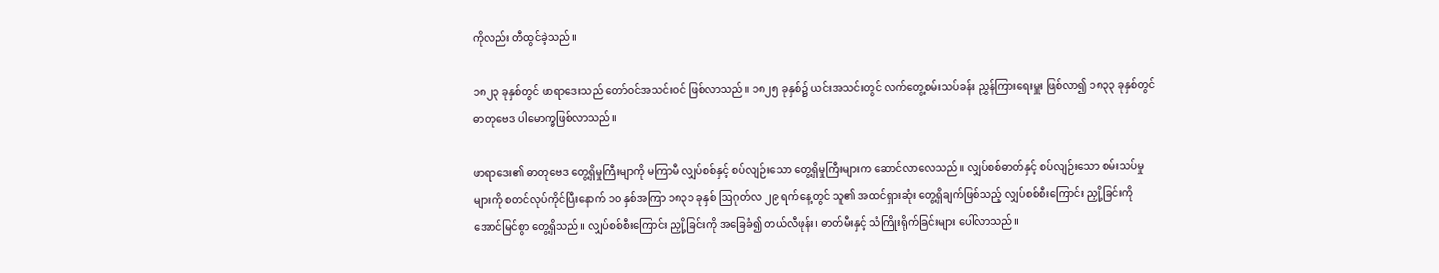ကိုလည်း တီထွင်ခဲ့သည်။

၁၈၂၃ ခုနှစ်တွင် ဖာရာဒေးသည် တော်ဝင်အသင်းဝင် ဖြစ်လာသည်။ ၁၈၂၅ ခုနှစ်၌ ယင်းအသင်းတွင် လက်တွေ့စမ်းသပ်ခန်း ညွှန်ကြားရေးမှူး ဖြစ်လာ၍ ၁၈၃၃ ခုနှစ်တွင် ဓာတုဗေဒ ပါမောက္ခဖြစ်လာသည်။

ဖာရာဒေး၏ ဓာတုဗေဒ တွေ့ရှိမှုကြီးမျာကို မကြာမီ လျှပ်စစ်နှင့် စပ်လျဉ်းသော တွေ့ရှိမှုကြီးများက ဆောင်လာလေသည်။ လျှပ်စစ်ဓာတ်နှင့် စပ်လျဉ်းသော စမ်းသပ်မှုများကို စတင်လုပ်ကိုင်ပြီးနောက် ၁၀ နှစ်အကြာ ၁၈၃၁ ခုနှစ် ဩဂုတ်လ ၂၉ ရက်နေ့တွင် သူ၏ အထင်ရှားဆုံး တွေ့ရှိချက်ဖြစ်သည့် လျှပ်စစ်စီးကြောင်း ညှို့ခြင်းကို အောင်မြင်စွာ တွေ့ရှိသည်။ လျှပ်စစ်စီးကြောင်း ညှို့ခြင်းကို အခြေခံ၍ တယ်လီဖုန်း၊ ဓာတ်မီးနှင့် သံကြိုးရိုက်ခြင်းများ ပေါ်လာသည်။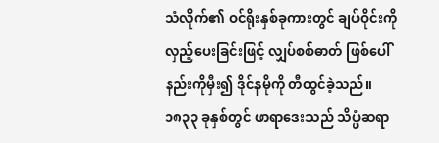သံလိုက်၏ ဝင်ရိုးနှစ်ခုကားတွင် ချပ်ဝိုင်းကို လှည့်ပေးခြင်းဖြင့် လျှပ်စစ်ဓာတ် ဖြစ်ပေါ်နည်းကိုမှီး၍ ဒိုင်နမိုကို တီထွင်ခဲ့သည်။ ၁၈၃၃ ခုနှစ်တွင် ဖာရာဒေးသည် သိပ္ပံဆရာ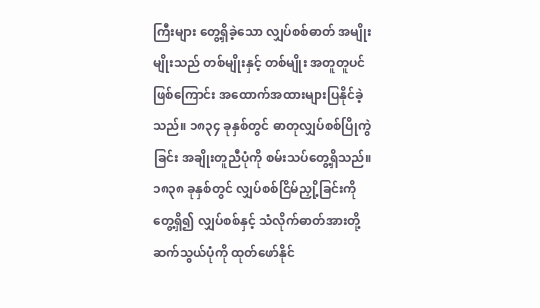ကြီးများ တွေ့ရှိခဲ့သော လျှပ်စစ်ဓာတ် အမျိုးမျိုးသည် တစ်မျိုးနှင့် တစ်မျိုး အတူတူပင်ဖြစ်ကြောင်း အထောက်အထားများပြနိုင်ခဲ့သည်။ ၁၈၃၄ ခုနှစ်တွင် ဓာတုလျှပ်စစ်ပြိုကွဲခြင်း အချိုးတူညီပုံကို စမ်းသပ်တွေ့ရှိသည်။ ၁၈၃၈ ခုနှစ်တွင် လျှပ်စစ်ငြိမ်ညှို့ခြင်းကို တွေ့ရှိ၍ လျှပ်စစ်နှင့် သံလိုက်ဓာတ်အားတို့ ဆက်သွယ်ပုံကို ထုတ်ဖော်နိုင်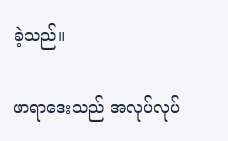ခဲ့သည်။

ဖာရာဒေးသည် အလုပ်လုပ်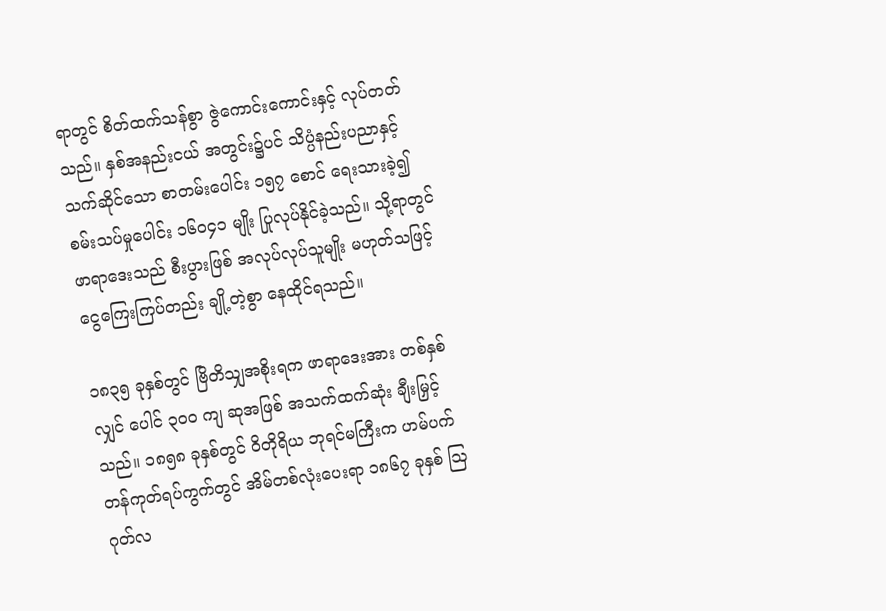ရာတွင် စိတ်ထက်သန်စွာ ဇွဲကောင်းကောင်းနှင့် လုပ်တတ်သည်။ နှစ်အနည်းငယ် အတွင်း၌ပင် သိပ္ပံနည်းပညာနှင့် သက်ဆိုင်သော စာတမ်းပေါင်း ၁၅၇ စောင် ရေးသားခဲ့၍ စမ်းသပ်မှုပေါင်း ၁၆၀၄၁ မျိုး ပြုလုပ်နိုင်ခဲ့သည်။ သို့ရာတွင် ဖာရာဒေးသည် စီးပွားဖြစ် အလုပ်လုပ်သူမျိုး မဟုတ်သဖြင့် ငွေကြေးကြပ်တည်း ချို့တဲ့စွာ နေထိုင်ရသည်။

၁၈၃၅ ခုနှစ်တွင် ဗြိတိသျှအစိုးရက ဖာရာဒေးအား တစ်နှစ်လျှင် ပေါင် ၃၀၀ ကျ ဆုအဖြစ် အသက်ထက်ဆုံး ချီးမြှင့်သည်။ ၁၈၅၈ ခုနှစ်တွင် ဝိတိုရိယ ဘုရင်မကြီးက ဟမ်ပက်တန်ကုတ်ရပ်ကွက်တွင် အိမ်တစ်လုံးပေးရာ ၁၈၆၇ ခုနှစ် ဩဂုတ်လ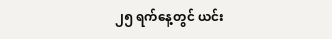၂၅ ရက်နေ့တွင် ယင်း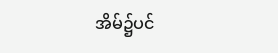အိမ်၌ပင်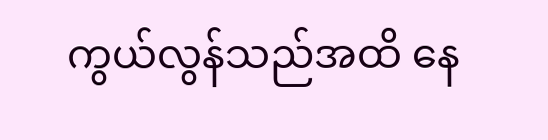ကွယ်လွန်သည်အထိ နေ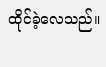ထိုင်ခဲ့လေသည်။